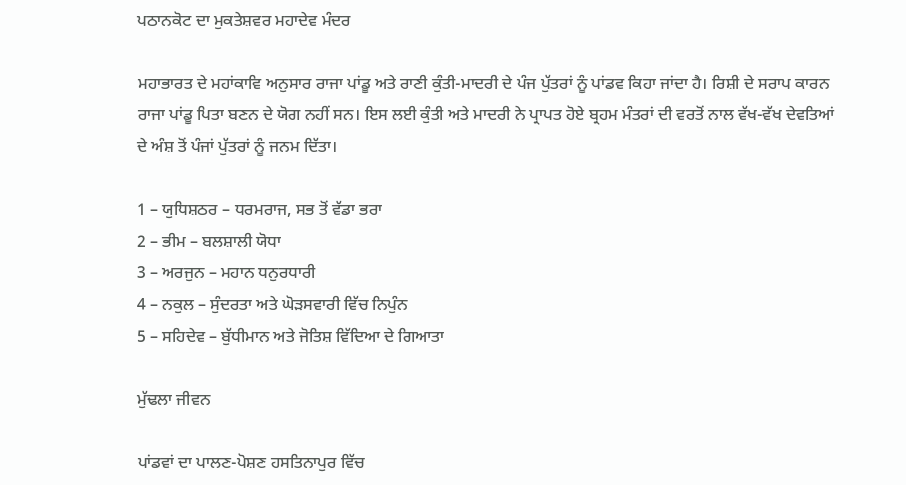ਪਠਾਨਕੋਟ ਦਾ ਮੁਕਤੇਸ਼ਵਰ ਮਹਾਦੇਵ ਮੰਦਰ

ਮਹਾਭਾਰਤ ਦੇ ਮਹਾਂਕਾਵਿ ਅਨੁਸਾਰ ਰਾਜਾ ਪਾਂਡੂ ਅਤੇ ਰਾਣੀ ਕੁੰਤੀ-ਮਾਦਰੀ ਦੇ ਪੰਜ ਪੁੱਤਰਾਂ ਨੂੰ ਪਾਂਡਵ ਕਿਹਾ ਜਾਂਦਾ ਹੈ। ਰਿਸ਼ੀ ਦੇ ਸਰਾਪ ਕਾਰਨ ਰਾਜਾ ਪਾਂਡੂ ਪਿਤਾ ਬਣਨ ਦੇ ਯੋਗ ਨਹੀਂ ਸਨ। ਇਸ ਲਈ ਕੁੰਤੀ ਅਤੇ ਮਾਦਰੀ ਨੇ ਪ੍ਰਾਪਤ ਹੋਏ ਬ੍ਰਹਮ ਮੰਤਰਾਂ ਦੀ ਵਰਤੋਂ ਨਾਲ ਵੱਖ-ਵੱਖ ਦੇਵਤਿਆਂ ਦੇ ਅੰਸ਼ ਤੋਂ ਪੰਜਾਂ ਪੁੱਤਰਾਂ ਨੂੰ ਜਨਮ ਦਿੱਤਾ।

1 – ਯੁਧਿਸ਼ਠਰ – ਧਰਮਰਾਜ, ਸਭ ਤੋਂ ਵੱਡਾ ਭਰਾ
2 – ਭੀਮ – ਬਲਸ਼ਾਲੀ ਯੋਧਾ
3 – ਅਰਜੁਨ – ਮਹਾਨ ਧਨੁਰਧਾਰੀ
4 – ਨਕੁਲ – ਸੁੰਦਰਤਾ ਅਤੇ ਘੋੜਸਵਾਰੀ ਵਿੱਚ ਨਿਪੁੰਨ
5 – ਸਹਿਦੇਵ – ਬੁੱਧੀਮਾਨ ਅਤੇ ਜੋਤਿਸ਼ ਵਿੱਦਿਆ ਦੇ ਗਿਆਤਾ

ਮੁੱਢਲਾ ਜੀਵਨ

ਪਾਂਡਵਾਂ ਦਾ ਪਾਲਣ-ਪੋਸ਼ਣ ਹਸਤਿਨਾਪੁਰ ਵਿੱਚ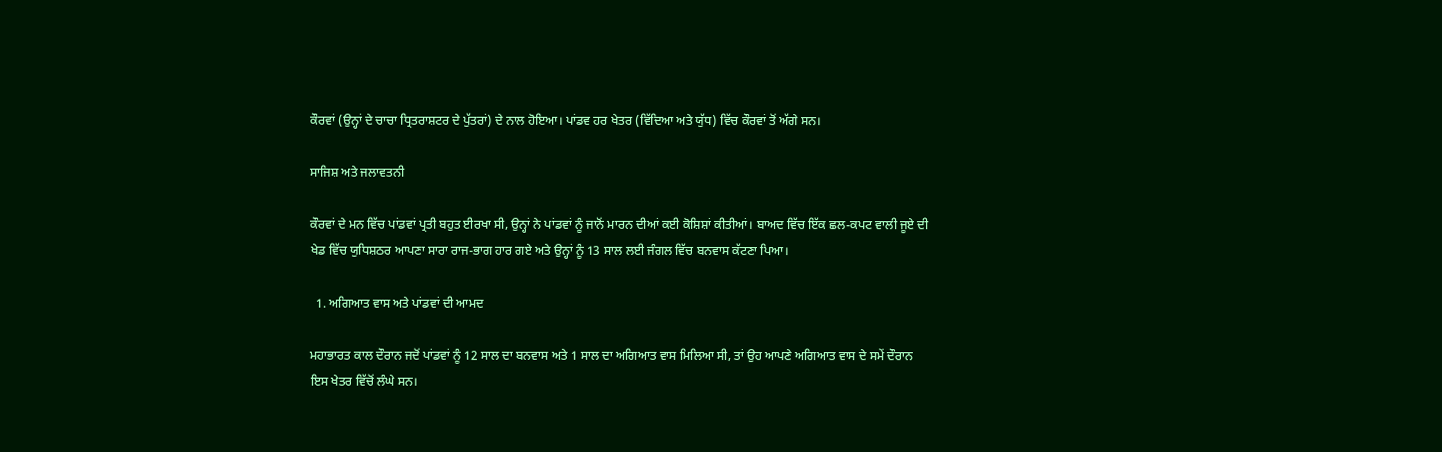ਕੌਰਵਾਂ (ਉਨ੍ਹਾਂ ਦੇ ਚਾਚਾ ਧ੍ਰਿਤਰਾਸ਼ਟਰ ਦੇ ਪੁੱਤਰਾਂ) ਦੇ ਨਾਲ ਹੋਇਆ। ਪਾਂਡਵ ਹਰ ਖੇਤਰ (ਵਿੱਦਿਆ ਅਤੇ ਯੁੱਧ) ਵਿੱਚ ਕੌਰਵਾਂ ਤੋਂ ਅੱਗੇ ਸਨ।

ਸਾਜਿਸ਼ ਅਤੇ ਜਲਾਵਤਨੀ

ਕੌਰਵਾਂ ਦੇ ਮਨ ਵਿੱਚ ਪਾਂਡਵਾਂ ਪ੍ਰਤੀ ਬਹੁਤ ਈਰਖਾ ਸੀ, ਉਨ੍ਹਾਂ ਨੇ ਪਾਂਡਵਾਂ ਨੂੰ ਜਾਨੋਂ ਮਾਰਨ ਦੀਆਂ ਕਈ ਕੋਸ਼ਿਸ਼ਾਂ ਕੀਤੀਆਂ। ਬਾਅਦ ਵਿੱਚ ਇੱਕ ਛਲ-ਕਪਟ ਵਾਲੀ ਜੂਏ ਦੀ ਖੇਡ ਵਿੱਚ ਯੁਧਿਸ਼ਠਰ ਆਪਣਾ ਸਾਰਾ ਰਾਜ-ਭਾਗ ਹਾਰ ਗਏ ਅਤੇ ਉਨ੍ਹਾਂ ਨੂੰ 13 ਸਾਲ ਲਈ ਜੰਗਲ ਵਿੱਚ ਬਨਵਾਸ ਕੱਟਣਾ ਪਿਆ।

  1. ਅਗਿਆਤ ਵਾਸ ਅਤੇ ਪਾਂਡਵਾਂ ਦੀ ਆਮਦ

ਮਹਾਭਾਰਤ ਕਾਲ ਦੌਰਾਨ ਜਦੋਂ ਪਾਂਡਵਾਂ ਨੂੰ 12 ਸਾਲ ਦਾ ਬਨਵਾਸ ਅਤੇ 1 ਸਾਲ ਦਾ ਅਗਿਆਤ ਵਾਸ ਮਿਲਿਆ ਸੀ, ਤਾਂ ਉਹ ਆਪਣੇ ਅਗਿਆਤ ਵਾਸ ਦੇ ਸਮੇਂ ਦੌਰਾਨ ਇਸ ਖੇਤਰ ਵਿੱਚੋਂ ਲੰਘੇ ਸਨ।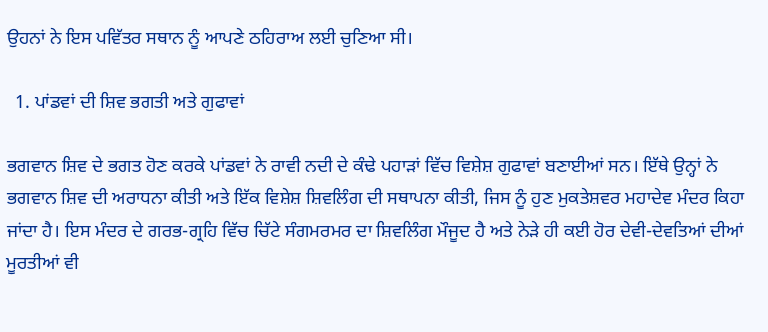ਉਹਨਾਂ ਨੇ ਇਸ ਪਵਿੱਤਰ ਸਥਾਨ ਨੂੰ ਆਪਣੇ ਠਹਿਰਾਅ ਲਈ ਚੁਣਿਆ ਸੀ।

  1. ਪਾਂਡਵਾਂ ਦੀ ਸ਼ਿਵ ਭਗਤੀ ਅਤੇ ਗੁਫਾਵਾਂ

ਭਗਵਾਨ ਸ਼ਿਵ ਦੇ ਭਗਤ ਹੋਣ ਕਰਕੇ ਪਾਂਡਵਾਂ ਨੇ ਰਾਵੀ ਨਦੀ ਦੇ ਕੰਢੇ ਪਹਾੜਾਂ ਵਿੱਚ ਵਿਸ਼ੇਸ਼ ਗੁਫਾਵਾਂ ਬਣਾਈਆਂ ਸਨ। ਇੱਥੇ ਉਨ੍ਹਾਂ ਨੇ ਭਗਵਾਨ ਸ਼ਿਵ ਦੀ ਅਰਾਧਨਾ ਕੀਤੀ ਅਤੇ ਇੱਕ ਵਿਸ਼ੇਸ਼ ਸ਼ਿਵਲਿੰਗ ਦੀ ਸਥਾਪਨਾ ਕੀਤੀ, ਜਿਸ ਨੂੰ ਹੁਣ ਮੁਕਤੇਸ਼ਵਰ ਮਹਾਦੇਵ ਮੰਦਰ ਕਿਹਾ ਜਾਂਦਾ ਹੈ। ਇਸ ਮੰਦਰ ਦੇ ਗਰਭ-ਗ੍ਰਹਿ ਵਿੱਚ ਚਿੱਟੇ ਸੰਗਮਰਮਰ ਦਾ ਸ਼ਿਵਲਿੰਗ ਮੌਜੂਦ ਹੈ ਅਤੇ ਨੇੜੇ ਹੀ ਕਈ ਹੋਰ ਦੇਵੀ-ਦੇਵਤਿਆਂ ਦੀਆਂ ਮੂਰਤੀਆਂ ਵੀ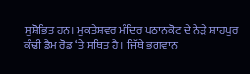ਸੁਸ਼ੋਭਿਤ ਹਨ। ਮੁਕਤੇਸ਼ਵਰ ਮੰਦਿਰ ਪਠਾਨਕੋਟ ਦੇ ਨੇੜੇ ਸ਼ਾਹਪੁਰ ਕੰਢੀ ਡੈਮ ਰੋਡ ‘ਤੇ ਸਥਿਤ ਹੈ। ਜਿੱਥੇ ਭਗਵਾਨ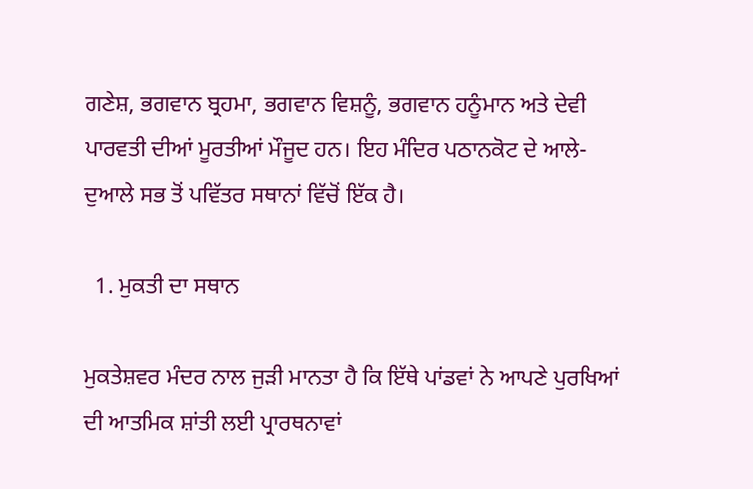ਗਣੇਸ਼, ਭਗਵਾਨ ਬ੍ਰਹਮਾ, ਭਗਵਾਨ ਵਿਸ਼ਨੂੰ, ਭਗਵਾਨ ਹਨੂੰਮਾਨ ਅਤੇ ਦੇਵੀ ਪਾਰਵਤੀ ਦੀਆਂ ਮੂਰਤੀਆਂ ਮੌਜੂਦ ਹਨ। ਇਹ ਮੰਦਿਰ ਪਠਾਨਕੋਟ ਦੇ ਆਲੇ-ਦੁਆਲੇ ਸਭ ਤੋਂ ਪਵਿੱਤਰ ਸਥਾਨਾਂ ਵਿੱਚੋਂ ਇੱਕ ਹੈ।

  1. ਮੁਕਤੀ ਦਾ ਸਥਾਨ

ਮੁਕਤੇਸ਼ਵਰ ਮੰਦਰ ਨਾਲ ਜੁੜੀ ਮਾਨਤਾ ਹੈ ਕਿ ਇੱਥੇ ਪਾਂਡਵਾਂ ਨੇ ਆਪਣੇ ਪੁਰਖਿਆਂ ਦੀ ਆਤਮਿਕ ਸ਼ਾਂਤੀ ਲਈ ਪ੍ਰਾਰਥਨਾਵਾਂ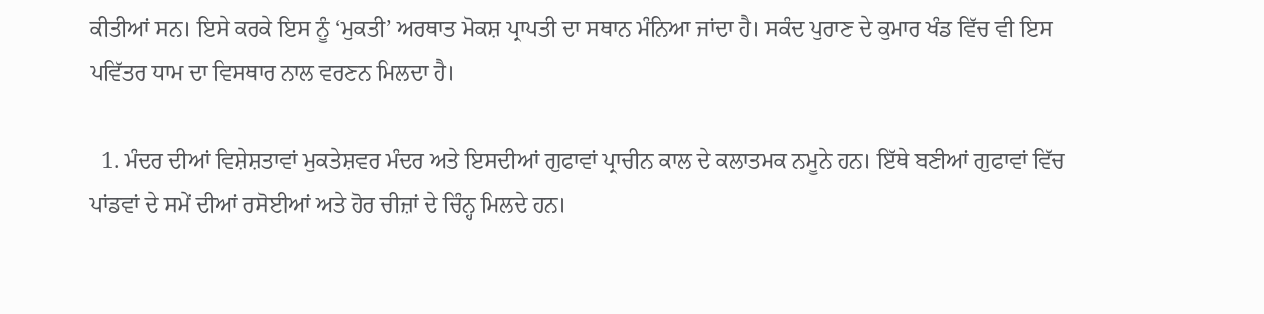ਕੀਤੀਆਂ ਸਨ। ਇਸੇ ਕਰਕੇ ਇਸ ਨੂੰ ‘ਮੁਕਤੀ’ ਅਰਥਾਤ ਮੋਕਸ਼ ਪ੍ਰਾਪਤੀ ਦਾ ਸਥਾਨ ਮੰਨਿਆ ਜਾਂਦਾ ਹੈ। ਸਕੰਦ ਪੁਰਾਣ ਦੇ ਕੁਮਾਰ ਖੰਡ ਵਿੱਚ ਵੀ ਇਸ ਪਵਿੱਤਰ ਧਾਮ ਦਾ ਵਿਸਥਾਰ ਨਾਲ ਵਰਣਨ ਮਿਲਦਾ ਹੈ।

  1. ਮੰਦਰ ਦੀਆਂ ਵਿਸ਼ੇਸ਼ਤਾਵਾਂ ਮੁਕਤੇਸ਼ਵਰ ਮੰਦਰ ਅਤੇ ਇਸਦੀਆਂ ਗੁਫਾਵਾਂ ਪ੍ਰਾਚੀਨ ਕਾਲ ਦੇ ਕਲਾਤਮਕ ਨਮੂਨੇ ਹਨ। ਇੱਥੇ ਬਣੀਆਂ ਗੁਫਾਵਾਂ ਵਿੱਚ ਪਾਂਡਵਾਂ ਦੇ ਸਮੇਂ ਦੀਆਂ ਰਸੋਈਆਂ ਅਤੇ ਹੋਰ ਚੀਜ਼ਾਂ ਦੇ ਚਿੰਨ੍ਹ ਮਿਲਦੇ ਹਨ।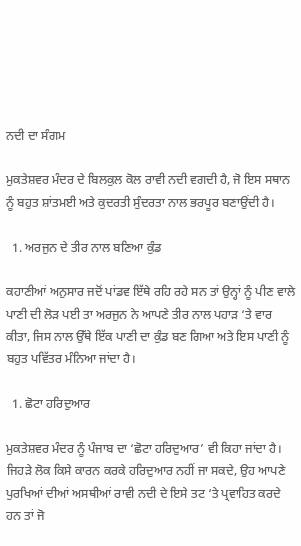ਨਦੀ ਦਾ ਸੰਗਮ

ਮੁਕਤੇਸ਼ਵਰ ਮੰਦਰ ਦੇ ਬਿਲਕੁਲ ਕੋਲ ਰਾਵੀ ਨਦੀ ਵਗਦੀ ਹੈ, ਜੋ ਇਸ ਸਥਾਨ ਨੂੰ ਬਹੁਤ ਸ਼ਾਂਤਮਈ ਅਤੇ ਕੁਦਰਤੀ ਸੁੰਦਰਤਾ ਨਾਲ ਭਰਪੂਰ ਬਣਾਉਂਦੀ ਹੈ।

  1. ਅਰਜੁਨ ਦੇ ਤੀਰ ਨਾਲ ਬਣਿਆ ਕੁੰਡ

ਕਹਾਣੀਆਂ ਅਨੁਸਾਰ ਜਦੋਂ ਪਾਂਡਵ ਇੱਥੇ ਰਹਿ ਰਹੇ ਸਨ ਤਾਂ ਉਨ੍ਹਾਂ ਨੂੰ ਪੀਣ ਵਾਲੇ ਪਾਣੀ ਦੀ ਲੋੜ ਪਈ ਤਾ ਅਰਜੁਨ ਨੇ ਆਪਣੇ ਤੀਰ ਨਾਲ ਪਹਾੜ ‘ਤੇ ਵਾਰ ਕੀਤਾ, ਜਿਸ ਨਾਲ ਉੱਥੇ ਇੱਕ ਪਾਣੀ ਦਾ ਕੁੰਡ ਬਣ ਗਿਆ ਅਤੇ ਇਸ ਪਾਣੀ ਨੂੰ ਬਹੁਤ ਪਵਿੱਤਰ ਮੰਨਿਆ ਜਾਂਦਾ ਹੈ।

  1. ਛੋਟਾ ਹਰਿਦੁਆਰ

ਮੁਕਤੇਸ਼ਵਰ ਮੰਦਰ ਨੂੰ ਪੰਜਾਬ ਦਾ ‘ਛੋਟਾ ਹਰਿਦੁਆਰ’ ਵੀ ਕਿਹਾ ਜਾਂਦਾ ਹੈ। ਜਿਹੜੇ ਲੋਕ ਕਿਸੇ ਕਾਰਨ ਕਰਕੇ ਹਰਿਦੁਆਰ ਨਹੀਂ ਜਾ ਸਕਦੇ, ਉਹ ਆਪਣੇ ਪੁਰਖਿਆਂ ਦੀਆਂ ਅਸਥੀਆਂ ਰਾਵੀ ਨਦੀ ਦੇ ਇਸੇ ਤਟ ‘ਤੇ ਪ੍ਰਵਾਹਿਤ ਕਰਦੇ ਹਨ ਤਾਂ ਜੋ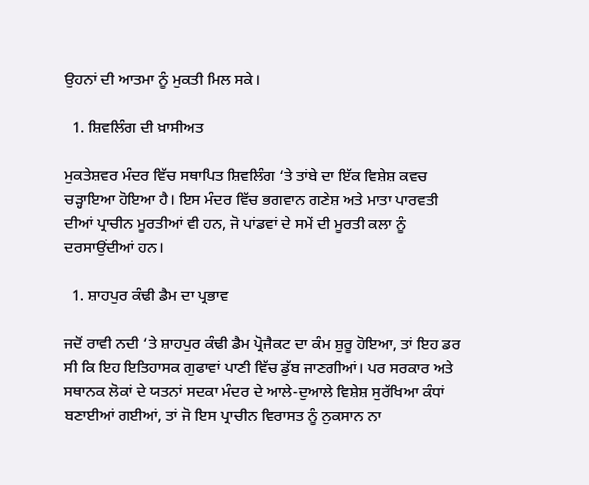ਉਹਨਾਂ ਦੀ ਆਤਮਾ ਨੂੰ ਮੁਕਤੀ ਮਿਲ ਸਕੇ।

  1. ਸ਼ਿਵਲਿੰਗ ਦੀ ਖ਼ਾਸੀਅਤ

ਮੁਕਤੇਸ਼ਵਰ ਮੰਦਰ ਵਿੱਚ ਸਥਾਪਿਤ ਸ਼ਿਵਲਿੰਗ ‘ਤੇ ਤਾਂਬੇ ਦਾ ਇੱਕ ਵਿਸ਼ੇਸ਼ ਕਵਚ ਚੜ੍ਹਾਇਆ ਹੋਇਆ ਹੈ। ਇਸ ਮੰਦਰ ਵਿੱਚ ਭਗਵਾਨ ਗਣੇਸ਼ ਅਤੇ ਮਾਤਾ ਪਾਰਵਤੀ ਦੀਆਂ ਪ੍ਰਾਚੀਨ ਮੂਰਤੀਆਂ ਵੀ ਹਨ, ਜੋ ਪਾਂਡਵਾਂ ਦੇ ਸਮੇਂ ਦੀ ਮੂਰਤੀ ਕਲਾ ਨੂੰ ਦਰਸਾਉਂਦੀਆਂ ਹਨ।

  1. ਸ਼ਾਹਪੁਰ ਕੰਢੀ ਡੈਮ ਦਾ ਪ੍ਰਭਾਵ

ਜਦੋਂ ਰਾਵੀ ਨਦੀ ‘ਤੇ ਸ਼ਾਹਪੁਰ ਕੰਢੀ ਡੈਮ ਪ੍ਰੋਜੈਕਟ ਦਾ ਕੰਮ ਸ਼ੁਰੂ ਹੋਇਆ, ਤਾਂ ਇਹ ਡਰ ਸੀ ਕਿ ਇਹ ਇਤਿਹਾਸਕ ਗੁਫਾਵਾਂ ਪਾਣੀ ਵਿੱਚ ਡੁੱਬ ਜਾਣਗੀਆਂ। ਪਰ ਸਰਕਾਰ ਅਤੇ ਸਥਾਨਕ ਲੋਕਾਂ ਦੇ ਯਤਨਾਂ ਸਦਕਾ ਮੰਦਰ ਦੇ ਆਲੇ-ਦੁਆਲੇ ਵਿਸ਼ੇਸ਼ ਸੁਰੱਖਿਆ ਕੰਧਾਂ ਬਣਾਈਆਂ ਗਈਆਂ, ਤਾਂ ਜੋ ਇਸ ਪ੍ਰਾਚੀਨ ਵਿਰਾਸਤ ਨੂੰ ਨੁਕਸਾਨ ਨਾ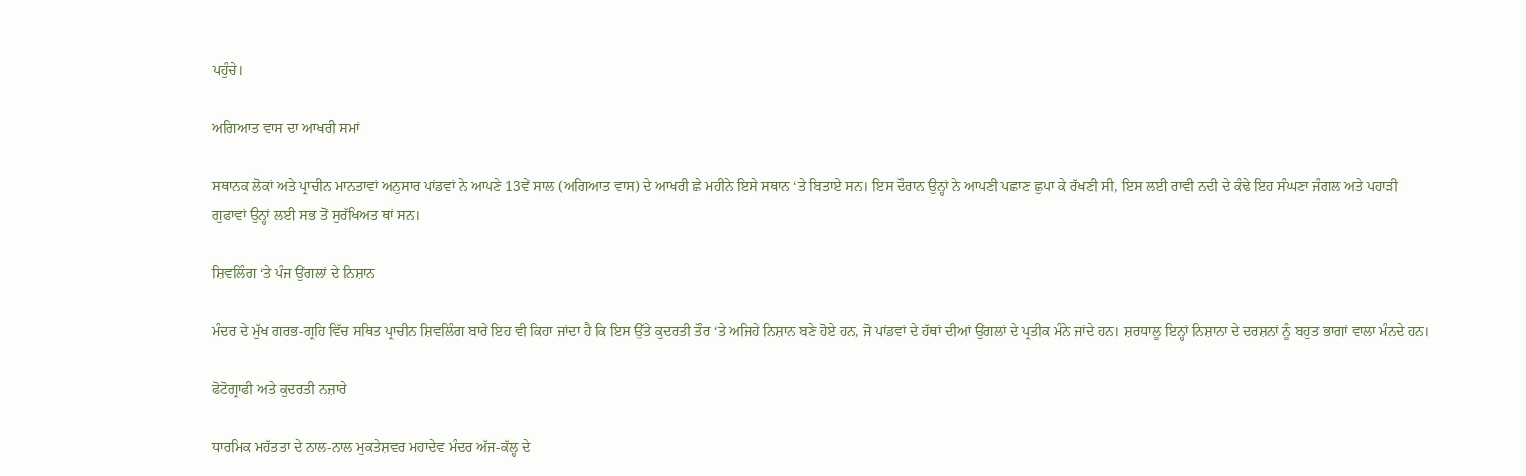ਪਹੁੰਚੇ।

ਅਗਿਆਤ ਵਾਸ ਦਾ ਆਖਰੀ ਸਮਾਂ

ਸਥਾਨਕ ਲੋਕਾਂ ਅਤੇ ਪ੍ਰਾਚੀਨ ਮਾਨਤਾਵਾਂ ਅਨੁਸਾਰ ਪਾਂਡਵਾਂ ਨੇ ਆਪਣੇ 13ਵੇਂ ਸਾਲ (ਅਗਿਆਤ ਵਾਸ) ਦੇ ਆਖਰੀ ਛੇ ਮਹੀਨੇ ਇਸੇ ਸਥਾਨ ‘ਤੇ ਬਿਤਾਏ ਸਨ। ਇਸ ਦੌਰਾਨ ਉਨ੍ਹਾਂ ਨੇ ਆਪਣੀ ਪਛਾਣ ਛੁਪਾ ਕੇ ਰੱਖਣੀ ਸੀ, ਇਸ ਲਈ ਰਾਵੀ ਨਦੀ ਦੇ ਕੰਢੇ ਇਹ ਸੰਘਣਾ ਜੰਗਲ ਅਤੇ ਪਹਾੜੀ ਗੁਫਾਵਾਂ ਉਨ੍ਹਾਂ ਲਈ ਸਭ ਤੋਂ ਸੁਰੱਖਿਅਤ ਥਾਂ ਸਨ।

ਸ਼ਿਵਲਿੰਗ ‘ਤੇ ਪੰਜ ਉਂਗਲਾਂ ਦੇ ਨਿਸ਼ਾਨ

ਮੰਦਰ ਦੇ ਮੁੱਖ ਗਰਭ-ਗ੍ਰਹਿ ਵਿੱਚ ਸਥਿਤ ਪ੍ਰਾਚੀਨ ਸ਼ਿਵਲਿੰਗ ਬਾਰੇ ਇਹ ਵੀ ਕਿਹਾ ਜਾਂਦਾ ਹੈ ਕਿ ਇਸ ਉੱਤੇ ਕੁਦਰਤੀ ਤੌਰ ‘ਤੇ ਅਜਿਹੇ ਨਿਸ਼ਾਨ ਬਣੇ ਹੋਏ ਹਨ, ਜੋ ਪਾਂਡਵਾਂ ਦੇ ਹੱਥਾਂ ਦੀਆਂ ਉਂਗਲਾਂ ਦੇ ਪ੍ਰਤੀਕ ਮੰਨੇ ਜਾਂਦੇ ਹਨ। ਸ਼ਰਧਾਲੂ ਇਨ੍ਹਾਂ ਨਿਸ਼ਾਨਾ ਦੇ ਦਰਸ਼ਨਾਂ ਨੂੰ ਬਹੁਤ ਭਾਗਾਂ ਵਾਲਾ ਮੰਨਦੇ ਹਨ।

ਫੋਟੋਗ੍ਰਾਫੀ ਅਤੇ ਕੁਦਰਤੀ ਨਜ਼ਾਰੇ

ਧਾਰਮਿਕ ਮਹੱਤਤਾ ਦੇ ਨਾਲ-ਨਾਲ ਮੁਕਤੇਸ਼ਵਰ ਮਹਾਦੇਵ ਮੰਦਰ ਅੱਜ-ਕੱਲ੍ਹ ਦੇ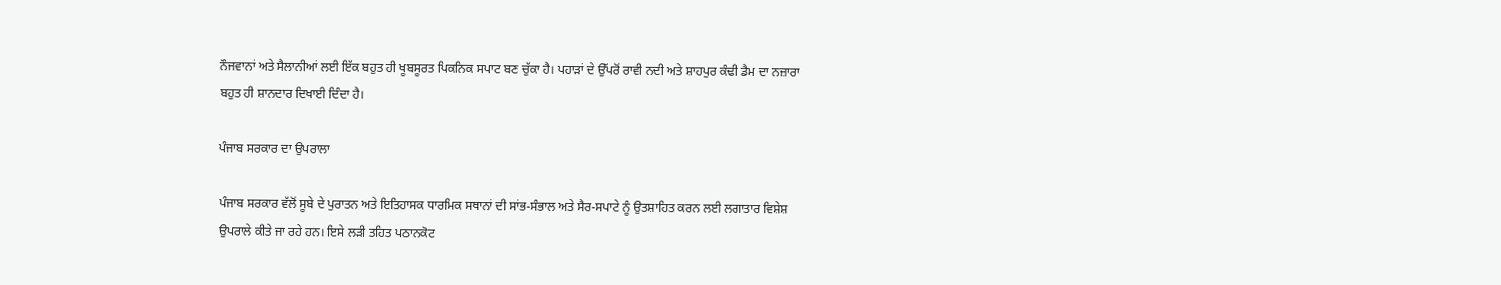ਨੌਜਵਾਨਾਂ ਅਤੇ ਸੈਲਾਨੀਆਂ ਲਈ ਇੱਕ ਬਹੁਤ ਹੀ ਖੂਬਸੂਰਤ ਪਿਕਨਿਕ ਸਪਾਟ ਬਣ ਚੁੱਕਾ ਹੈ। ਪਹਾੜਾਂ ਦੇ ਉੱਪਰੋਂ ਰਾਵੀ ਨਦੀ ਅਤੇ ਸ਼ਾਹਪੁਰ ਕੰਢੀ ਡੈਮ ਦਾ ਨਜ਼ਾਰਾ ਬਹੁਤ ਹੀ ਸ਼ਾਨਦਾਰ ਦਿਖਾਈ ਦਿੰਦਾ ਹੈ।

ਪੰਜਾਬ ਸਰਕਾਰ ਦਾ ਉਪਰਾਲਾ

ਪੰਜਾਬ ਸਰਕਾਰ ਵੱਲੋਂ ਸੂਬੇ ਦੇ ਪੁਰਾਤਨ ਅਤੇ ਇਤਿਹਾਸਕ ਧਾਰਮਿਕ ਸਥਾਨਾਂ ਦੀ ਸਾਂਭ-ਸੰਭਾਲ ਅਤੇ ਸੈਰ-ਸਪਾਟੇ ਨੂੰ ਉਤਸ਼ਾਹਿਤ ਕਰਨ ਲਈ ਲਗਾਤਾਰ ਵਿਸ਼ੇਸ਼ ਉਪਰਾਲੇ ਕੀਤੇ ਜਾ ਰਹੇ ਹਨ। ਇਸੇ ਲੜੀ ਤਹਿਤ ਪਠਾਨਕੋਟ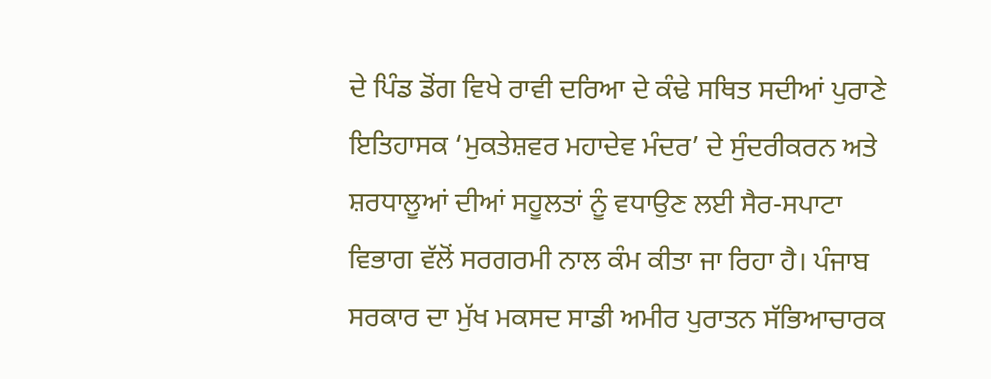ਦੇ ਪਿੰਡ ਡੋਂਗ ਵਿਖੇ ਰਾਵੀ ਦਰਿਆ ਦੇ ਕੰਢੇ ਸਥਿਤ ਸਦੀਆਂ ਪੁਰਾਣੇ ਇਤਿਹਾਸਕ ‘ਮੁਕਤੇਸ਼ਵਰ ਮਹਾਦੇਵ ਮੰਦਰ’ ਦੇ ਸੁੰਦਰੀਕਰਨ ਅਤੇ ਸ਼ਰਧਾਲੂਆਂ ਦੀਆਂ ਸਹੂਲਤਾਂ ਨੂੰ ਵਧਾਉਣ ਲਈ ਸੈਰ-ਸਪਾਟਾ ਵਿਭਾਗ ਵੱਲੋਂ ਸਰਗਰਮੀ ਨਾਲ ਕੰਮ ਕੀਤਾ ਜਾ ਰਿਹਾ ਹੈ। ਪੰਜਾਬ ਸਰਕਾਰ ਦਾ ਮੁੱਖ ਮਕਸਦ ਸਾਡੀ ਅਮੀਰ ਪੁਰਾਤਨ ਸੱਭਿਆਚਾਰਕ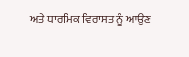ਅਤੇ ਧਾਰਮਿਕ ਵਿਰਾਸਤ ਨੂੰ ਆਉਣ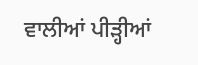ਵਾਲੀਆਂ ਪੀੜ੍ਹੀਆਂ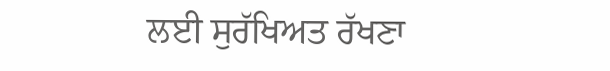ਲਈ ਸੁਰੱਖਿਅਤ ਰੱਖਣਾ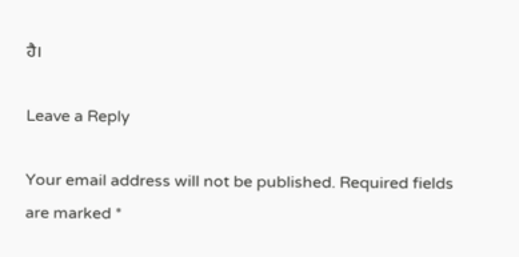ਹੈ।

Leave a Reply

Your email address will not be published. Required fields are marked *